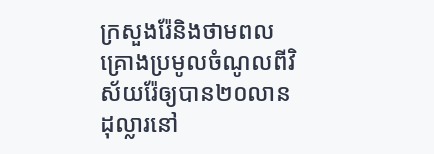ក្រសួងរ៉ែនិងថាមពលគ្រោងប្រមូលចំណូលពីវិស័យរ៉ែឲ្យបាន២០លានដុល្លារនៅ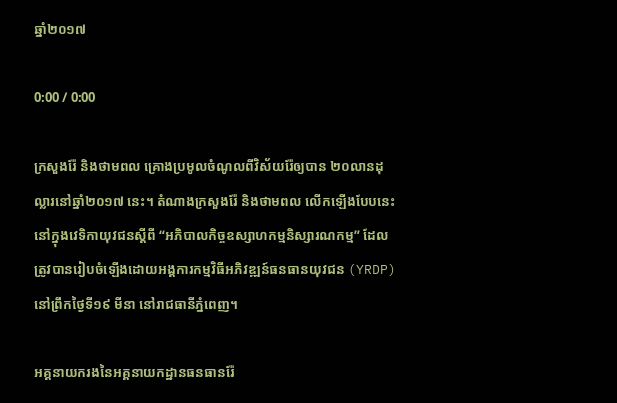ឆ្នាំ២០១៧

0:00 / 0:00

ក្រសួងរ៉ែ និងថាមពល គ្រោងប្រមូលចំណូលពីវិស័យរ៉ែឲ្យបាន ២០លានដុល្លារនៅឆ្នាំ២០១៧ នេះ។ តំណាងក្រសួងរ៉ែ និងថាមពល លើកឡើងបែបនេះនៅក្នុងវេទិកាយុវជនស្ដីពី “អភិបាលកិច្ចឧស្សាហកម្មនិស្សារណកម្ម” ដែលត្រូវបានរៀបចំឡើងដោយអង្គការកម្មវិធីអភិវឌ្ឍន៍ធនធានយុវជន (YRDP) នៅព្រឹកថ្ងៃទី១៩ មីនា នៅរាជធានីភ្នំពេញ។

អគ្គនាយករងនៃអគ្គនាយកដ្ឋានធនធានរ៉ែ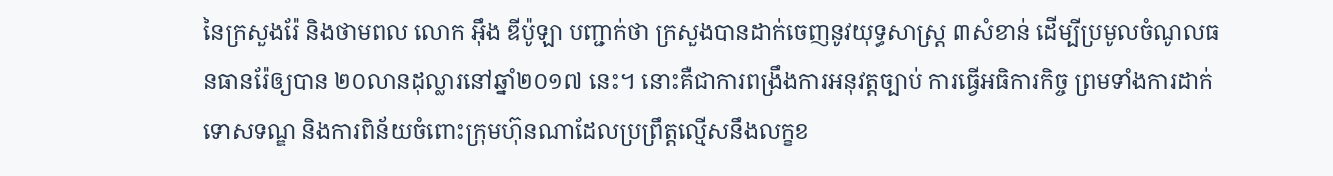នៃក្រសួងរ៉ែ និងថាមពល លោក អ៊ឹង ឌីប៉ូឡា បញ្ជាក់ថា ក្រសួងបានដាក់ចេញនូវយុទ្ធសាស្ត្រ ៣សំខាន់ ដើម្បីប្រមូលចំណូលធនធានរ៉ែឲ្យបាន ២០លានដុល្លារនៅឆ្នាំ២០១៧ នេះ។ នោះគឺជាការពង្រឹងការអនុវត្តច្បាប់ ការធ្វើអធិការកិច្ច ព្រមទាំងការដាក់ទោសទណ្ឌ និងការពិន័យចំពោះក្រុមហ៊ុនណាដែលប្រព្រឹត្តល្មើសនឹងលក្ខខ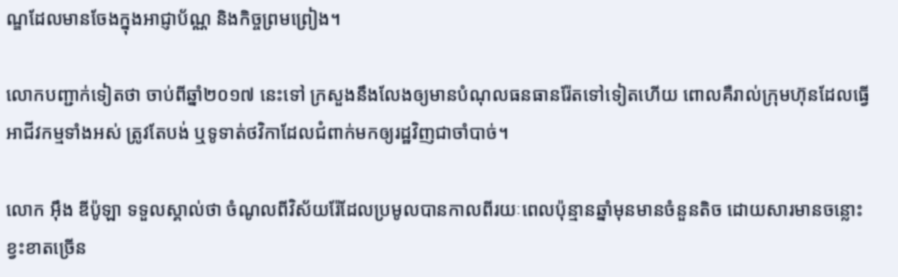ណ្ឌដែលមានចែងក្នុងអាជ្ញាប័ណ្ណ និងកិច្ចព្រមព្រៀង។

លោកបញ្ជាក់ទៀតថា ចាប់ពីឆ្នាំ២០១៧ នេះទៅ ក្រសួងនឹងលែងឲ្យមានបំណុលធនធានរ៉ែតទៅទៀតហើយ ពោលគឺរាល់ក្រុមហ៊ុនដែលធ្វើអាជីវកម្មទាំងអស់ ត្រូវតែបង់ ឬទូទាត់ថវិកាដែលជំពាក់មកឲ្យរដ្ឋវិញជាចាំបាច់។

លោក អ៊ឹង ឌីប៉ូឡា ទទួលស្គាល់ថា ចំណូលពីវិស័យរ៉ែដែលប្រមូលបានកាលពីរយៈពេលប៉ុន្មានឆ្នាំមុនមានចំនួនតិច ដោយសារមានចន្លោះខ្វះខាតច្រើន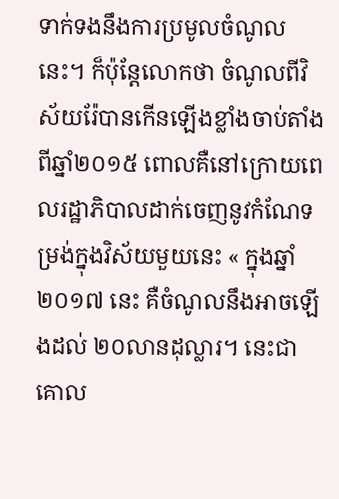ទាក់ទងនឹងការប្រមូលចំណូលនេះ។ ក៏ប៉ុន្តែលោកថា ចំណូលពីវិស័យរ៉ែបានកើនឡើងខ្លាំងចាប់តាំងពីឆ្នាំ២០១៥ ពោលគឺនៅក្រោយពេលរដ្ឋាភិបាលដាក់ចេញនូវកំណែទម្រង់ក្នុងវិស័យមួយនេះ « ក្នុងឆ្នាំ២០១៧ នេះ គឺចំណូលនឹងអាចឡើងដល់ ២០លានដុល្លារ។ នេះជាគោល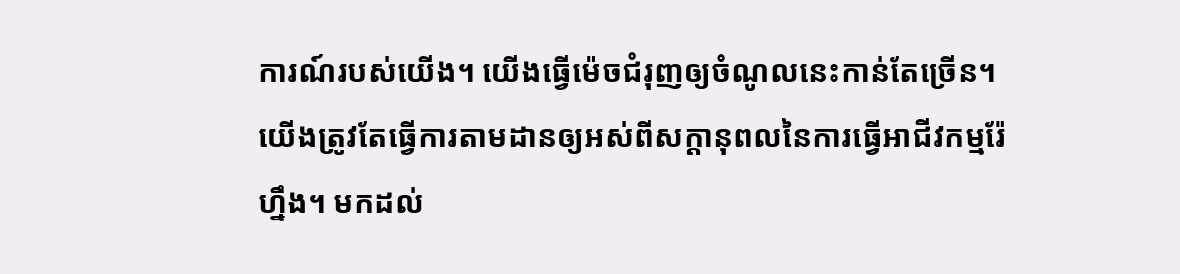ការណ៍របស់យើង។ យើងធ្វើម៉េចជំរុញឲ្យចំណូលនេះកាន់តែច្រើន។ យើងត្រូវតែធ្វើការតាមដានឲ្យអស់ពីសក្ដានុពលនៃការធ្វើអាជីវកម្មរ៉ែហ្នឹង។ មកដល់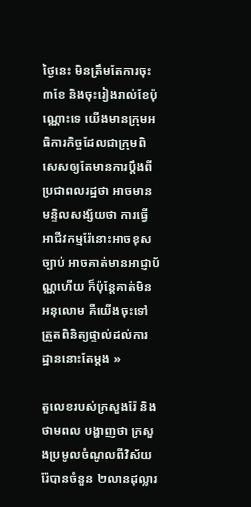ថ្ងៃនេះ មិនត្រឹមតែការចុះ ៣ខែ និងចុះរៀងរាល់ខែប៉ុណ្ណោះទេ យើងមានក្រុមអធិការកិច្ចដែលជាក្រុមពិសេសឲ្យតែមានការប្ដឹងពីប្រជាពលរដ្ឋថា អាចមានមន្ទិលសង្ស័យថា ការធ្វើអាជីវកម្មរ៉ែនោះអាចខុសច្បាប់ អាចគាត់មានអាជ្ញាប័ណ្ណហើយ ក៏ប៉ុន្តែគាត់មិនអនុលោម គឺយើងចុះទៅត្រួតពិនិត្យផ្ទាល់ដល់ការដ្ឋាននោះតែម្តង »

តួលេខរបស់ក្រសួងរ៉ែ និងថាមពល បង្ហាញថា ក្រសួងប្រមូលចំណូលពីវិស័យរ៉ែបានចំនួន ២លានដុល្លារ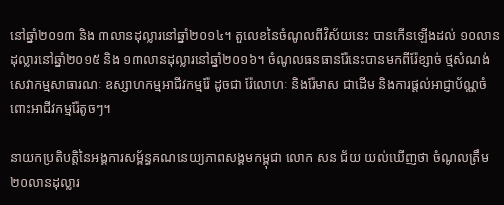នៅឆ្នាំ២០១៣ និង ៣លានដុល្លារនៅឆ្នាំ២០១៤។ តួលេខនៃចំណូលពីវិស័យនេះ បានកើនឡើងដល់ ១០លានដុល្លារនៅឆ្នាំ២០១៥ និង ១៣លានដុល្លារនៅឆ្នាំ២០១៦។ ចំណូលធនធានរ៉ែនេះបានមកពីរ៉ែខ្សាច់ ថ្មសំណង់ សេវាកម្មសាធារណៈ ឧស្សាហកម្មអាជីវកម្មរ៉ែ ដូចជា រ៉ែលោហៈ និងរ៉ែមាស ជាដើម និងការផ្តល់អាជ្ញាប័ណ្ណចំពោះអាជីវកម្មរ៉ែតូចៗ។

នាយកប្រតិបត្តិនៃអង្គការសម្ព័ន្ធគណនេយ្យភាពសង្គមកម្ពុជា លោក សន ជ័យ យល់ឃើញថា ចំណូលត្រឹម ២០លានដុល្លារ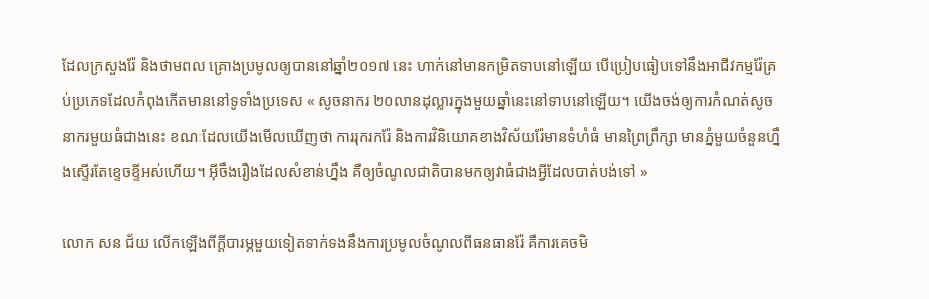ដែលក្រសួងរ៉ែ និងថាមពល គ្រោងប្រមូលឲ្យបាននៅឆ្នាំ២០១៧ នេះ ហាក់នៅមានកម្រិតទាបនៅឡើយ បើប្រៀបធៀបទៅនឹងអាជីវកម្មរ៉ែគ្រប់ប្រភេទដែលកំពុងកើតមាននៅទូទាំងប្រទេស « សូចនាករ ២០លានដុល្លារក្នុងមួយឆ្នាំនេះនៅទាបនៅឡើយ។ យើងចង់ឲ្យការកំណត់សូចនាករមួយធំជាងនេះ ខណៈដែលយើងមើលឃើញថា ការរុករករ៉ែ និងការវិនិយោគខាងវិស័យរ៉ែមានទំហំធំ មានព្រៃព្រឹក្សា មានភ្នំមួយចំនួនហ្នឹងស្ទើរតែខ្ទេចខ្ទីអស់ហើយ។ អ៊ីចឹងរឿងដែលសំខាន់ហ្នឹង គឺឲ្យចំណូលជាតិបានមកឲ្យវាធំជាងអ្វីដែលបាត់បង់ទៅ »

លោក សន ជ័យ លើកឡើងពីក្តីបារម្ភមួយទៀតទាក់ទងនឹងការប្រមូលចំណូលពីធនធានរ៉ែ គឺការគេចមិ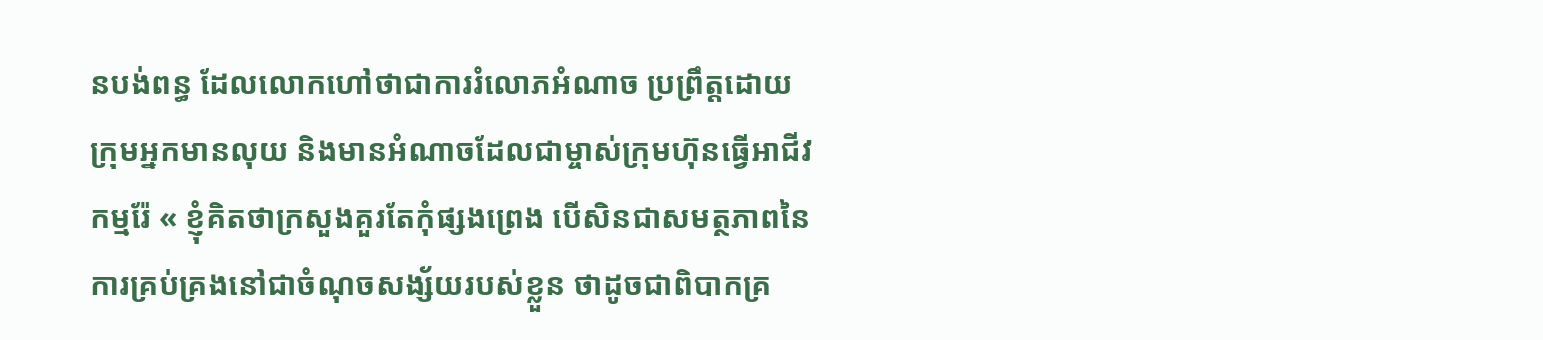នបង់ពន្ធ ដែលលោកហៅថាជាការរំលោភអំណាច ប្រព្រឹត្តដោយក្រុមអ្នកមានលុយ និងមានអំណាចដែលជាម្ចាស់ក្រុមហ៊ុនធ្វើអាជីវកម្មរ៉ែ « ខ្ញុំគិតថាក្រសួងគួរតែកុំផ្សងព្រេង បើសិនជាសមត្ថភាពនៃការគ្រប់គ្រងនៅជាចំណុចសង្ស័យរបស់ខ្លួន ថាដូចជាពិបាកគ្រ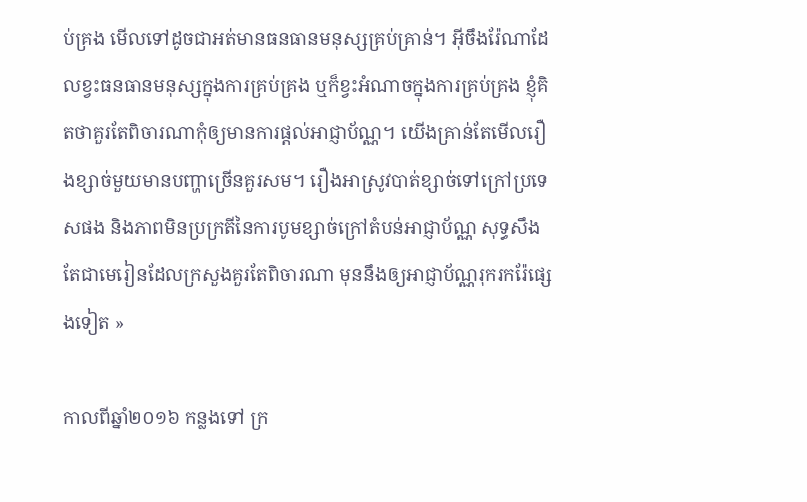ប់គ្រង មើលទៅដូចជាអត់មានធនធានមនុស្សគ្រប់គ្រាន់។ អ៊ីចឹងរ៉ែណាដែលខ្វះធនធានមនុស្សក្នុងការគ្រប់គ្រង ឬក៏ខ្វះអំណាចក្នុងការគ្រប់គ្រង ខ្ញុំគិតថាគួរតែពិចារណាកុំឲ្យមានការផ្តល់អាជ្ញាប័ណ្ណ។ យើងគ្រាន់តែមើលរឿងខ្សាច់មួយមានបញ្ហាច្រើនគួរសម។ រឿងអាស្រូវបាត់ខ្សាច់ទៅក្រៅប្រទេសផង និងភាពមិនប្រក្រតីនៃការបូមខ្សាច់ក្រៅតំបន់អាជ្ញាប័ណ្ណ សុទ្ធសឹងតែជាមេរៀនដែលក្រសួងគួរតែពិចារណា មុននឹងឲ្យអាជ្ញាប័ណ្ណរុករករ៉ែផ្សេងទៀត »

កាលពីឆ្នាំ២០១៦ កន្លងទៅ ក្រ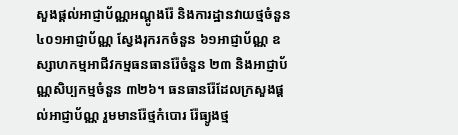សួងផ្ដល់អាជ្ញាប័ណ្ណអណ្ដូងរ៉ែ និងការដ្ឋានវាយថ្មចំនួន ៤០១អាជ្ញាប័ណ្ណ ស្វែងរុករកចំនួន ៦១អាជ្ញាប័ណ្ណ ឧស្សាហកម្មអាជីវកម្មធនធានរ៉ែចំនួន ២៣ និងអាជ្ញាប័ណ្ណសិប្បកម្មចំនួន ៣២៦។ ធនធានរ៉ែដែលក្រសួងផ្ដល់អាជ្ញាប័ណ្ណ រួមមានរ៉ែថ្មកំបោរ រ៉ែធ្យូងថ្ម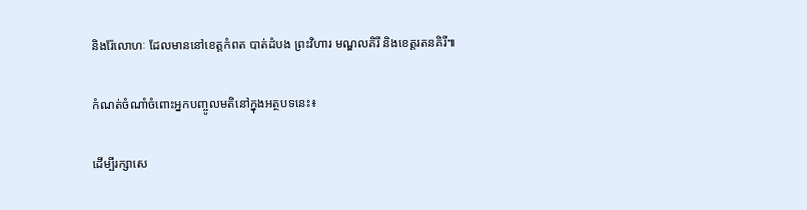និងរ៉ែលោហៈ ដែលមាននៅខេត្តកំពត បាត់ដំបង ព្រះវិហារ មណ្ឌលគិរី និងខេត្តរតនគិរី៕

កំណត់ចំណាំចំពោះអ្នកបញ្ចូលមតិនៅក្នុងអត្ថបទនេះ៖

ដើម្បីរក្សាសេ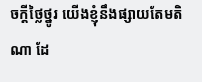ចក្ដីថ្លៃថ្នូរ យើងខ្ញុំនឹងផ្សាយតែមតិណា ដែ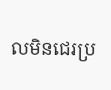លមិនជេរប្រ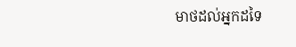មាថដល់អ្នកដទៃ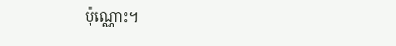ប៉ុណ្ណោះ។